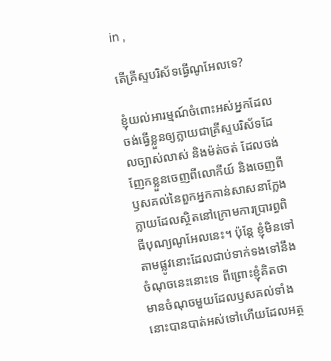in ,

តើគ្រីស្ទបរិស័ទធ្វើណូអែលទេ?

ខ្ញុំយល់អារម្មណ៍ចំពោះអស់អ្នកដែលចង់ធ្វើខ្លួនឲ្យក្លាយជាគ្រីស្ទបរិស័ទដែលច្បាស់លាស់ និងម៉ត់ចត់ ដែលចង់ញែកខ្លួនចេញពីលោកីយ៍ និងចេញពីឫសគល់នៃពួកអ្នកកាន់សាសនាក្លែងក្លាយដែលស្ថិតនៅក្រោមការប្រារព្ធពិធីបុណ្យណូអែលនេះ។ ប៉ុន្តែ ខ្ញុំមិនទៅតាមផ្លូវនោះដែលជាប់ទាក់ទងទៅនឹងចំណុចនេះនោះទេ ពីព្រោះខ្ញុំគិតថា មានចំណុចមួយដែលឫសគល់ទាំងនោះបានបាត់អស់ទៅហើយដែលអត្ថ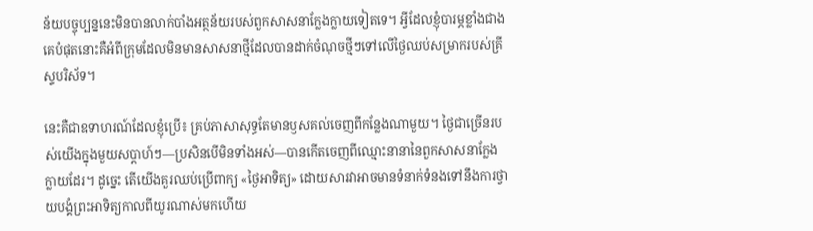ន័យបច្ចុប្បន្ននេះមិនបានលាក់បាំងអត្ថន័យរបស់ពួកសាសនាក្លែងក្លាយទៀតទេ។ អ្វីដែលខ្ញុំបារម្ភខ្លាំងជាងគេបំផុតនោះគឺអំពីក្រុមដែលមិនមានសាសនាថ្មីដែលបានដាក់ចំណុចថ្មីៗទៅលើថ្ងៃឈប់សម្រាករបស់គ្រីស្ទបរិស័ទ។

នេះគឺជាឧទាហរណ៍ដែលខ្ញុំប្រើ៖ គ្រប់ភាសាសុទ្ធតែមានឫសគល់ចេញពីកន្លែងណាមួយ។ ថ្ងៃជាច្រើនរបស់យើងក្នុងមួយសប្ដាហ៍ៗ—ប្រសិនបើមិនទាំងអស់—បានកើតចេញពីឈ្មោះនានានៃពួកសាសនាក្លែងក្លាយដែរ។ ដូច្នេះ តើយើងគួរឈប់ប្រើពាក្យ «ថ្ងៃអាទិត្យ» ដោយសារវាអាចមានទំនាក់ទំនងទៅនឹងការថ្វាយបង្គំព្រះអាទិត្យកាលពីយូរណាស់មកហើយ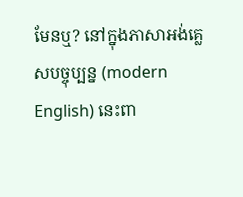មែនឬ? នៅក្នុងភាសាអង់គ្លេសបច្ចុប្បន្ន (modern English) នេះពា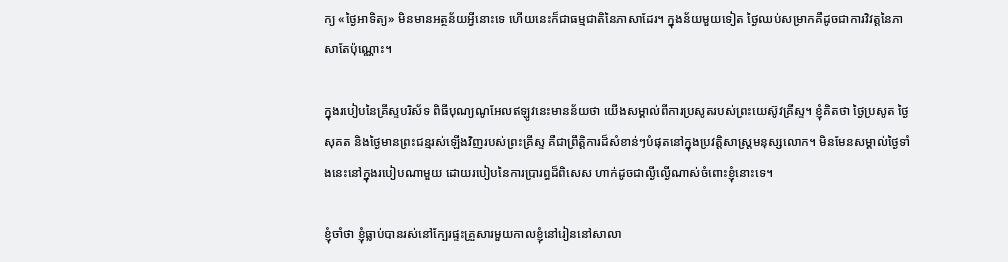ក្យ «ថ្ងៃអាទិត្យ» មិនមានអត្ថន័យអ្វីនោះទេ ហើយនេះក៏ជាធម្មជាតិនៃភាសាដែរ។ ក្នុងន័យមួយទៀត ថ្ងៃឈប់សម្រាកគឺដូចជាការវិវត្តនៃភាសាតែប៉ុណ្ណោះ។

ក្នុងរបៀបនៃគ្រីស្ទបរិស័ទ ពិធីបុណ្យណូអែលឥឡូវនេះមានន័យថា យើងសម្គាល់ពីការប្រសូតរបស់ព្រះយេស៊ូវគ្រីស្ទ។ ខ្ញុំគិតថា ថ្ងៃប្រសូត ថ្ងៃសុគត និងថ្ងៃមានព្រះជន្មរស់ឡើងវិញរបស់ព្រះគ្រីស្ទ គឺជាព្រឹត្តិការដ៏សំខាន់ៗបំផុតនៅក្នុងប្រវត្តិសាស្ត្រមនុស្សលោក។ មិនមែនសម្គាល់ថ្ងៃទាំងនេះនៅក្នុងរបៀបណាមួយ ដោយរបៀបនៃការប្រារព្ធដ៏ពិសេស ហាក់ដូចជាល្ងីល្ងើណាស់ចំពោះខ្ញុំនោះទេ។

ខ្ញុំចាំថា ខ្ញុំធ្លាប់បានរស់នៅក្បែរផ្ទះគ្រួសារមួយកាលខ្ញុំនៅរៀននៅសាលា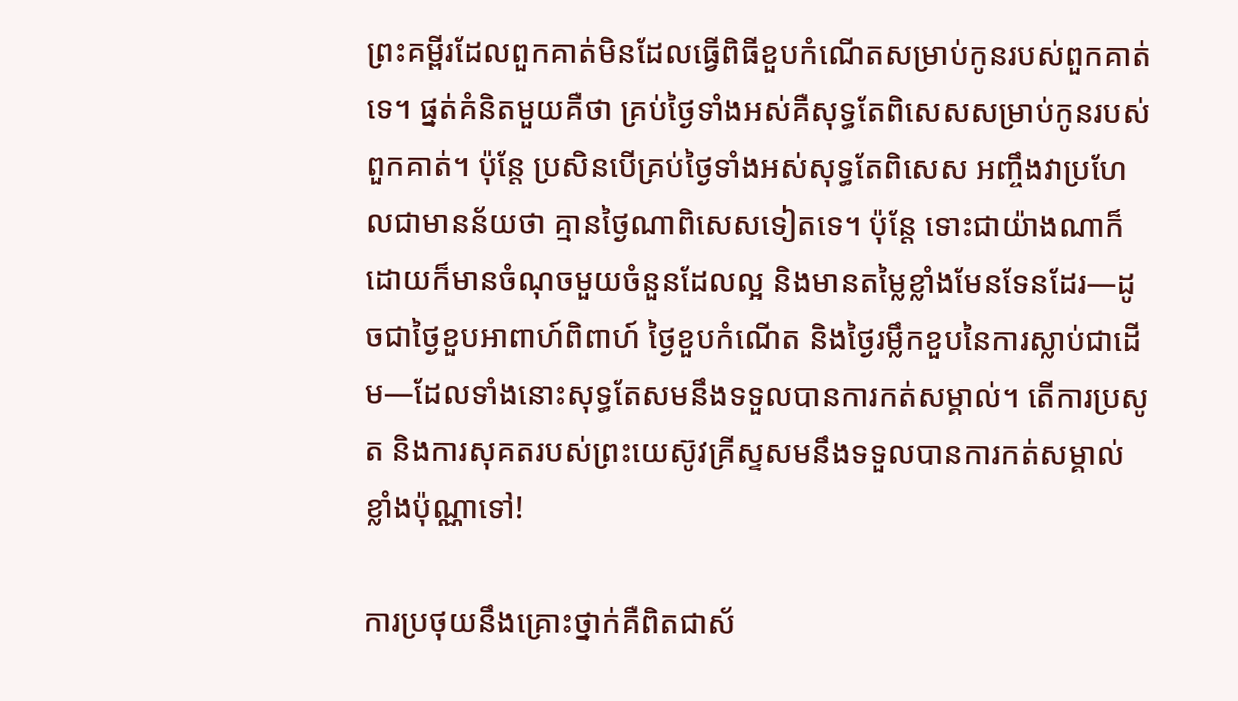ព្រះគម្ពីរដែលពួកគាត់មិនដែលធ្វើពិធីខួបកំណើតសម្រាប់កូនរបស់ពួកគាត់ទេ។ ផ្នត់គំនិតមួយគឺថា គ្រប់ថ្ងៃទាំងអស់គឺសុទ្ធតែពិសេសសម្រាប់កូនរបស់ពួកគាត់។ ប៉ុន្តែ ប្រសិនបើគ្រប់ថ្ងៃទាំងអស់សុទ្ធតែពិសេស អញ្ចឹងវាប្រហែលជាមានន័យថា គ្មានថ្ងៃណាពិសេសទៀតទេ។ ប៉ុន្តែ ទោះជាយ៉ាងណាក៏ដោយក៏មានចំណុចមួយចំនួនដែលល្អ និងមានតម្លៃខ្លាំងមែនទែនដែរ—ដូចជាថ្ងៃខួបអាពាហ៍ពិពាហ៍ ថ្ងៃខួបកំណើត និងថ្ងៃរម្លឹកខួបនៃការស្លាប់ជាដើម—ដែលទាំងនោះសុទ្ធតែសមនឹងទទួលបានការកត់សម្គាល់។ តើការប្រសូត និងការសុគតរបស់ព្រះយេស៊ូវគ្រីស្ទសមនឹងទទួលបានការកត់សម្គាល់ខ្លាំងប៉ុណ្ណាទៅ!

ការប្រថុយនឹងគ្រោះថ្នាក់គឺពិតជាស័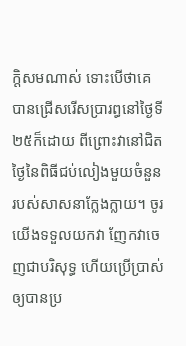ក្តិសមណាស់ ទោះបើថាគេបានជ្រើសរើសប្រារព្ធនៅថ្ងៃទី២៥ក៏ដោយ ពីព្រោះវានៅជិតថ្ងៃនៃពិធីជប់លៀងមួយចំនួនរបស់សាសនាក្លែងក្លាយ។ ចូរយើងទទួលយកវា ញែកវាចេញជាបរិសុទ្ធ ហើយប្រើប្រាស់ឲ្យបានប្រ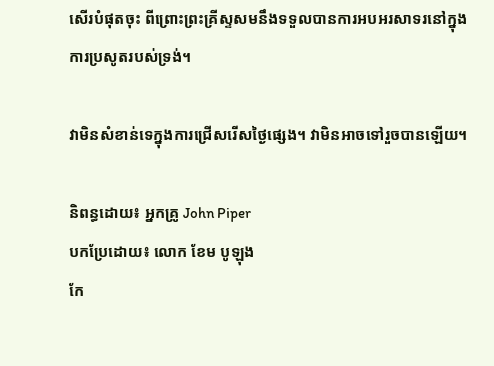សើរបំផុតចុះ ពីព្រោះព្រះគ្រីស្ទសមនឹងទទួលបានការអបអរសាទរនៅក្នុងការប្រសូតរបស់ទ្រង់។

វាមិនសំខាន់ទេក្នុងការជ្រើសរើសថ្ងៃផ្សេង។ វាមិនអាចទៅរួចបានឡើយ។

និពន្ធដោយ៖ អ្នកគ្រូ John Piper
បកប្រែដោយ៖ លោក ខែម បូឡុង
កែ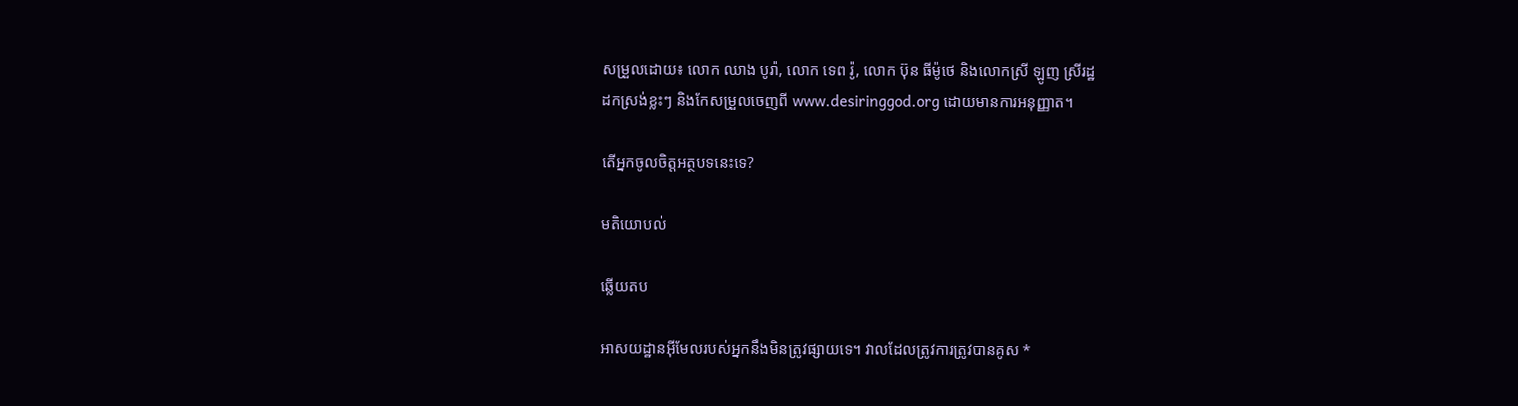សម្រួលដោយ៖ លោក ឈាង បូរ៉ា, លោក ទេព រ៉ូ, លោក ប៊ុន ធីម៉ូថេ និងលោកស្រី ឡូញ ស្រីរដ្ឋ
ដកស្រង់ខ្លះៗ និងកែសម្រួលចេញពី www.desiringgod.org ដោយមានការអនុញ្ញាត។

តើអ្នកចូលចិត្តអត្ថបទនេះទេ?

មតិយោបល់

ឆ្លើយតប

អាសយដ្ឋានអ៊ីមែលរបស់អ្នកនឹងមិនត្រូវផ្សាយទេ។ វាលដែលត្រូវការត្រូវបានគូស *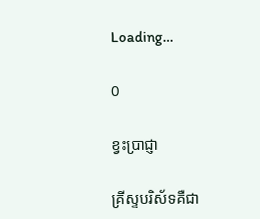Loading…

0

ខ្វះប្រាជ្ញា

គ្រីស្ទបរិស័ទគឺជា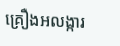គ្រឿងអលង្ការ